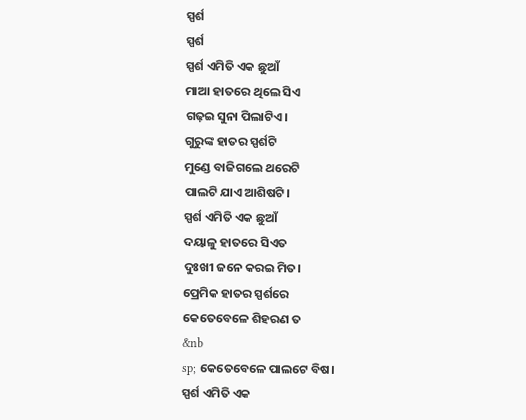ସ୍ପର୍ଶ
ସ୍ପର୍ଶ
ସ୍ପର୍ଶ ଏମିତି ଏକ ଛୁଆଁ
ମାଆ ହାତରେ ଥିଲେ ସିଏ
ଗଢ଼ଇ ସୁନା ପିଲାଟିଏ।
ଗୁରୁଙ୍କ ହାତର ସ୍ପର୍ଶଟି
ମୁଣ୍ଡେ ବାଜିଗଲେ ଥରେଟି
ପାଲଟି ଯାଏ ଆଶିଷଟି।
ସ୍ପର୍ଶ ଏମିତି ଏକ ଛୁଆଁ
ଦୟାଳୁ ହାତରେ ସିଏତ
ଦୁଃଖୀ ଜନେ କରଇ ମିତ।
ପ୍ରେମିକ ହାତର ସ୍ପର୍ଶରେ
କେତେବେଳେ ଶିହରଣ ତ
&nb
sp; କେତେବେଳେ ପାଲଟେ ବିଷ।
ସ୍ପର୍ଶ ଏମିତି ଏକ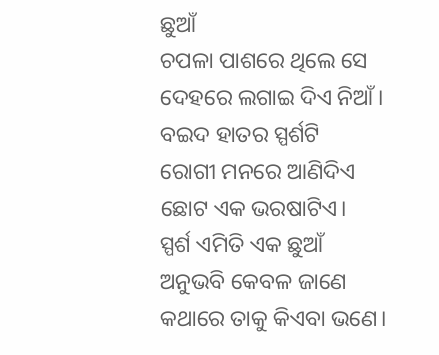ଛୁଆଁ
ଚପଳା ପାଶରେ ଥିଲେ ସେ
ଦେହରେ ଲଗାଇ ଦିଏ ନିଆଁ।
ବଇଦ ହାତର ସ୍ପର୍ଶଟି
ରୋଗୀ ମନରେ ଆଣିଦିଏ
ଛୋଟ ଏକ ଭରଷାଟିଏ।
ସ୍ପର୍ଶ ଏମିତି ଏକ ଛୁଆଁ
ଅନୁଭବି କେବଳ ଜାଣେ
କଥାରେ ତାକୁ କିଏବା ଭଣେ।